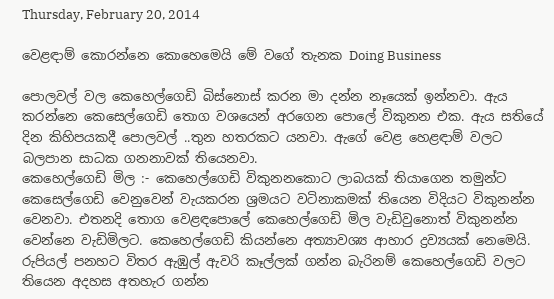Thursday, February 20, 2014

වෙළඳාම් කොරන්නෙ කොහෙමෙයි මේ වගේ තැනක Doing Business

පොලවල් වල කෙහෙල්ගෙඩි බිස්නොස් කරන මා දන්න නෑයෙක් ඉන්නවා. ඇය කරන්නෙ කෙසෙල්ගෙඩි තොග වශයෙන් අරගෙන පොලේ විකුනන එක. ඇය සතියේ දින කිහිපයකදී පොලවල් ..තුන හතරකට යනවා. ඇගේ වෙළ හෙළඳාම් වලට බලපාන සාධක ගනනාවක් තියෙනවා.
කෙහෙල්ගෙඩි මිල :- කෙහෙල්ගෙඩි විකුනනකොට ලාබයක් තියාගෙන තමුන්ට කෙසෙල්ගෙඩි වෙනුවෙන් වැයකරන ශ්‍රමයට වටිනාකමක් තියෙන විදියට විකුනන්න වෙනවා. එතනදි තොග වෙළඳපොලේ කෙහෙල්ගෙඩි මිල වැඩිවුනොත් විකුනන්න වෙන්නෙ වැඩිමිලට. කෙහෙල්ගෙඩි කියන්නෙ අත්‍යාවශ්‍ය ආහාර ද්‍රව්‍යයක් නෙමෙයි. රුපියල් පනහට විතර ඇඹුල් ඇවරි කෑල්ලක් ගන්න බැරිනම් කෙහෙල්ගෙඩි වලට තියෙන අදහස අතහැර ගන්න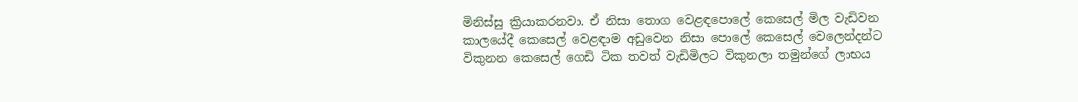මිනිස්සු ක්‍රියාකරනවා. ඒ නිසා තොග වෙළඳපොලේ කෙසෙල් මිල වැඩිවන කාලයේදී කෙසෙල් වෙළඳාම අඩුවෙන නිසා පොලේ කෙසෙල් වෙලෙන්දන්ට විකුනන කෙසෙල් ගෙඩි ටික තවත් වැඩිමිලට විකුනලා තමුන්ගේ ලාභය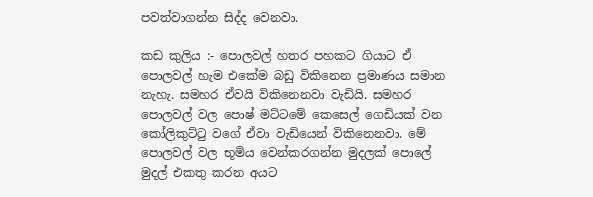පවත්වාගන්න සිද්ද වෙනවා.

කඩ කුලිය :- පොලවල් හතර පහකට ගියාට ඒ පොලවල් හැම එකේම බඩු විකිනෙන ප්‍රමාණය සමාන නැහැ. සමහර ඒවයි විකිනෙනවා වැඩියි. සමහර පොලවල් වල පොෂ් මට්ටමේ කෙසෙල් ගෙඩියක් වන කෝලිකුට්ටු වගේ ඒවා වැඩියෙන් විකිනෙනවා. මේ පොලවල් වල භූමිය වෙන්කරගන්න මුදලක් පොලේ මුදල් එකතු කරන අයට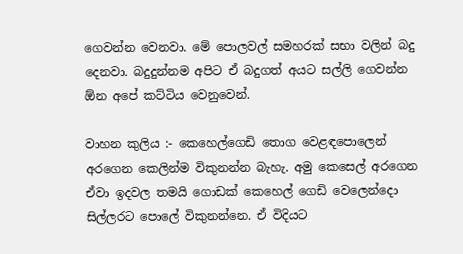ගෙවන්න වෙනවා. මේ පොලවල් සමහරක් සභා වලින් බදු දෙනවා. බදුදුන්නම අපිට ඒ බදුගත් අයට සල්ලි ගෙවන්න ඕන අපේ කට්ටිය වෙනුවෙන්.

වාහන කුලිය :- කෙහෙල්ගෙඩි තොග වෙළඳපොලෙන් අරගෙන කෙලින්ම විකුනන්න බැහැ. අමු කෙසෙල් අරගෙන ඒවා ඉදවල තමයි ගොඩක් කෙහෙල් ගෙඩි වෙලෙන්දො සිල්ලරට පොලේ විකුනන්නෙ. ඒ විදියට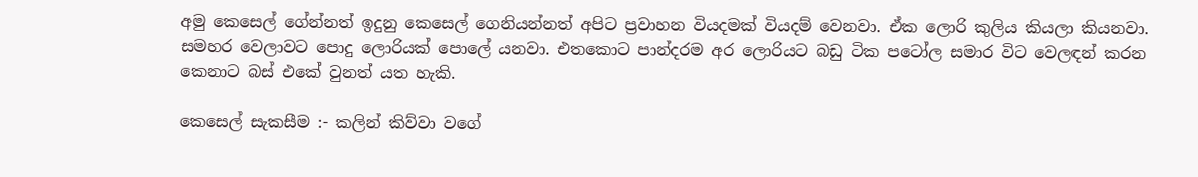අමු කෙසෙල් ගේන්නත් ඉදුනු කෙසෙල් ගෙනියන්නත් අපිට ප්‍රවාහන වියදමක් වියදම් වෙනවා. ඒක ලොරි කුලිය කියලා කියනවා. සමහර වෙලාවට පොදු ලොරියක් පොලේ යනවා. එතකොට පාන්දරම අර ලොරියට බඩු ටික පටෝල සමාර විට වෙලඳන් කරන කෙනාට බස් එකේ වුනත් යත හැකි.

කෙසෙල් සැකසීම :- කලින් කිව්වා වගේ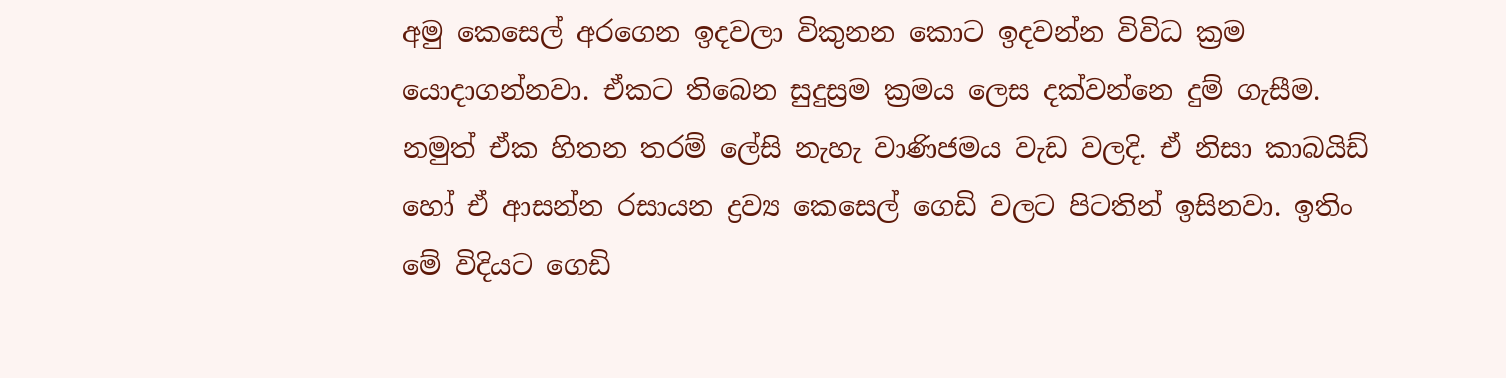අමු කෙසෙල් අරගෙන ඉදවලා විකුනන කොට ඉදවන්න විවිධ ක්‍රම යොදාගන්නවා. ඒකට තිබෙන සුදුස්‍රම ක්‍රමය ලෙස දක්වන්නෙ දුම් ගැසීම. නමුත් ඒක හිතන තරම් ලේසි නැහැ වාණිජමය වැඩ වලදි. ඒ නිසා කාබයිඩ් හෝ ඒ ආසන්න රසායන ද්‍රව්‍ය කෙසෙල් ගෙඩි වලට පිටතින් ඉසිනවා. ඉතිං මේ විදියට ගෙඩි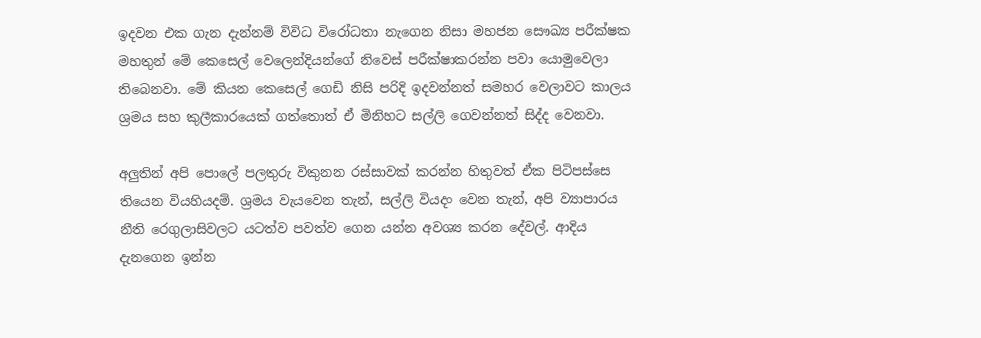ඉදවන එක ගැන දැන්නම් විවිධ විරෝධතා නැගෙන නිසා මහජන සෞඛ්‍ය පරීක්ෂක මහතුන් මේ කෙසෙල් වෙලෙන්දියන්ගේ නිවෙස් පරීක්ෂාකරන්න පවා යොමුවෙලා තිබෙනවා. මේ කියන කෙසෙල් ගෙඩි නිසි පරිදි ඉදවන්නත් සමහර වෙලාවට කාලය ශ්‍රමය සහ කුලීකාරයෙක් ගත්තොත් ඒ මිනිහට සල්ලි ගෙවන්නත් සිද්ද වෙනවා.

අලුතින් අපි පොලේ පලතුරු විකුනන රස්සාවක් කරන්න හිතුවත් ඒක පිටිපස්සෙ තියෙන වියහියදම්. ශ්‍රමය වැයවෙන තැන්, සල්ලි වියදං වෙන තැන්, අපි ව්‍යාපාරය නීති රෙගුලාසිවලට යටත්ව පවත්ව ගෙන යන්න අවශ්‍ය කරන දේවල්. ආදිය දැනගෙන ඉන්න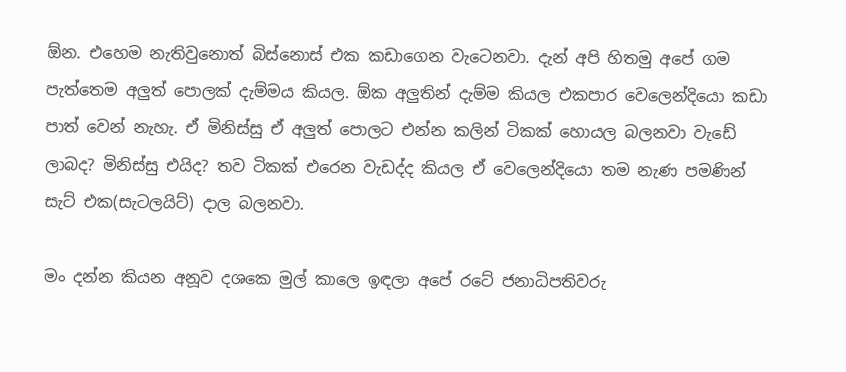ඕන. එහෙම නැතිවුනොත් බිස්නොස් එක කඩාගෙන වැටෙනවා. දැන් අපි හිතමු අපේ ගම පැත්තෙම අලුත් පොලක් දැම්මය කියල. ඕක අලුතින් දැම්ම කියල එකපාර වෙලෙන්දියො කඩා පාත් වෙන් නැහැ. ඒ මිනිස්සු ඒ අලුත් පොලට එන්න කලින් ටිකක් හොයල බලනවා වැඩේ ලාබද? මිනිස්සු එයිද? තව ටිකක් එරෙන වැඩද්ද කියල ඒ වෙලෙන්දියො තම නැණ පමණින් සැට් එක(සැටලයිට්) දාල බලනවා.

මං දන්න කියන අනූව දශකෙ මුල් කාලෙ ඉඳලා අපේ රටේ ජනාධිපතිවරු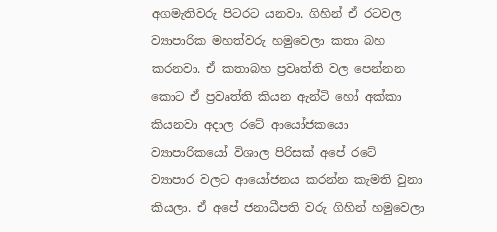අගමැතිවරු පිටරට යනවා. ගිහින් ඒ රටවල ව්‍යාපාරික මහත්වරු හමුවෙලා කතා බහ කරනවා. ඒ කතාබහ ප්‍රවෘත්ති වල පෙන්නන කොට ඒ ප්‍රවෘත්ති කියන ඇන්ටි හෝ අක්කා කියනවා අදාල රටේ ආයෝජකයො ව්‍යාපාරිකයෝ විශාල පිරිසක් අපේ රටේ ව්‍යාපාර වලට ආයෝජනය කරන්න කැමති වුනා කියලා. ඒ අපේ ජනාධීපති වරු ගිහින් හමුවෙලා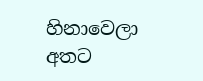හිනාවෙලා අතට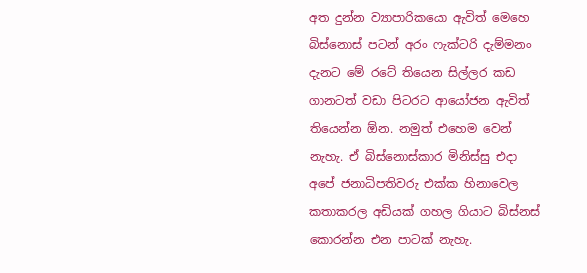අත දුන්න ව්‍යාපාරිකයො ඇවිත් මෙහෙ බිස්නොස් පටන් අරං ෆැක්ටරි දැම්මනං දැනට මේ රටේ තියෙන සිල්ලර කඩ ගානටත් වඩා පිටරට ආයෝජන ඇවිත් තියෙන්න ඕන. නමුත් එහෙම වෙන් නැහැ. ඒ බිස්නොස්කාර මිනිස්සු එදා අපේ ජනාධිපතිවරු එක්ක හිනාවෙල කතාකරල අඩියක් ගහල ගියාට බිස්නස් කොරන්න එන පාටක් නැහැ.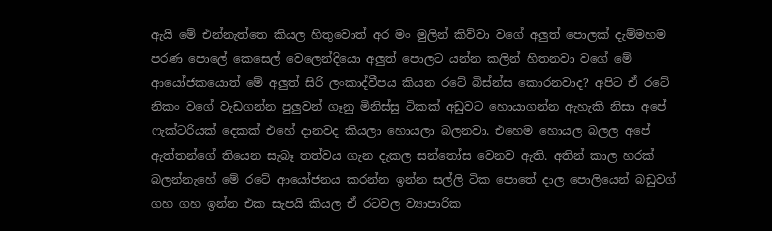ඇයි මේ එන්නැත්තෙ කියල හිතුවොත් අර මං මුලින් කිව්වා වගේ අලුත් පොලක් දැම්මහම පරණ පොලේ කෙසෙල් වෙලෙන්දියො අලුත් පොලට යන්න කලින් හිතනවා වගේ මේ ආයෝජකයොත් මේ අලුත් සිරි ලංකාද්වීපය කියන රටේ බිස්න්ස කොරනවාද? අපිට ඒ රටේ නිකං වගේ වැඩගන්න පුලුවන් ගෑනු මිනිස්සු ටිකක් අඩුවට හොයාගන්න ඇහැකි නිසා අපේ ෆැක්ටරියක් දෙකක් එහේ දානවද කියලා හොයලා බලනවා. එහෙම හොයල බලල අපේ ඇත්තන්ගේ තියෙන සැබෑ තත්වය ගැන දැකල සන්තෝස වෙනව ඇති. අතින් කාල හරක් බලන්නැහේ මේ රටේ ආයෝජනය කරන්න ඉන්න සල්ලි ටික පොතේ දාල පොලියෙන් බඩුවග් ගහ ගහ ඉන්න එක සැපයි කියල ඒ රටවල ව්‍යාපාරික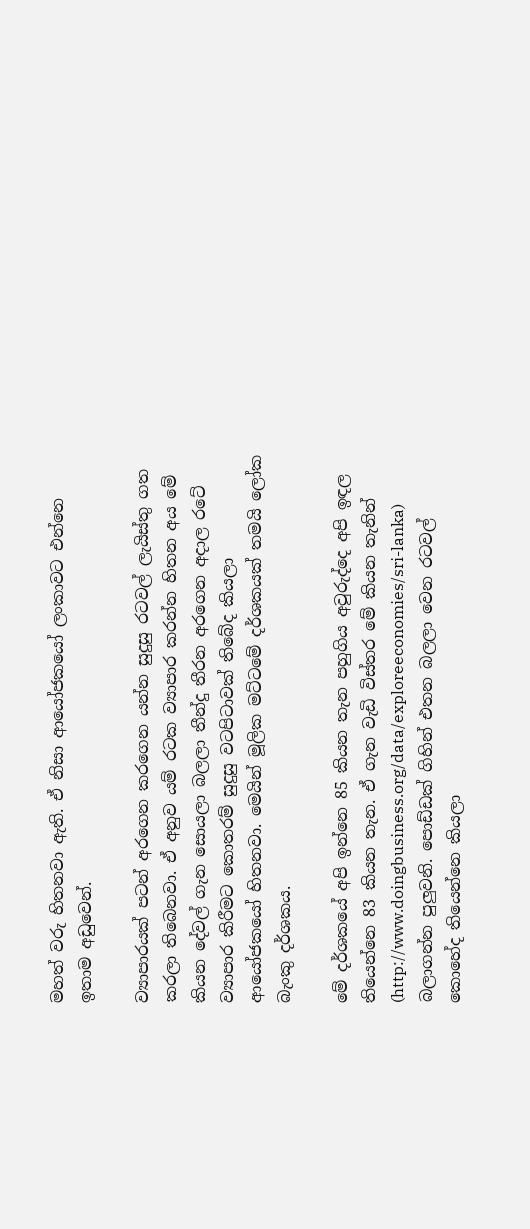මහත් වරු හිතනවා ඇති. ඒ නිසා ආයෝජකයෝ ලංකාවට එන්නෙ ඉතාම අඩුවෙන්.

ව්‍යාපාරයක් පටන් අරගෙන කරගෙන යන්න සුදුසු රටවල් ලැයිස්තු ගත කරලා තිබෙනවා. ඒ අනුව යම් රටක ව්‍යාපාර කරන්න හිතන අය මේ කියන දේවල් ගැන සොයලා බලලා තීන්දු තීරන අරගෙන අදාල රටේ ව්‍යාපාර කිරීමට කොතරම් සුදුසු වටපිටාවක් තිබේද කියලා ආයෝජකයෝ හිතනවා. මෙයින් මූලික මට්ටමේ දර්ශකයක් තමයි ලෝක බැංකු දර්ශකය.

මේ දර්ශකයේ අපි ඉන්නෙ 85 කියන තැන පහුගිය අවුරුද්දෙ අපි ඉඳල තියෙන්නෙ 83 කියන තැන. ඒ ගැන වැඩි විස්තර මේ කියන තැනින් (http://www.doingbusiness.org/data/exploreeconomies/sri-lanka) බලාගන්න පුලුවනි. පොඩ්ඩක් ගිහින් එතන බලලා වෙන රටවල් කොහේද තියෙන්නෙ කියලා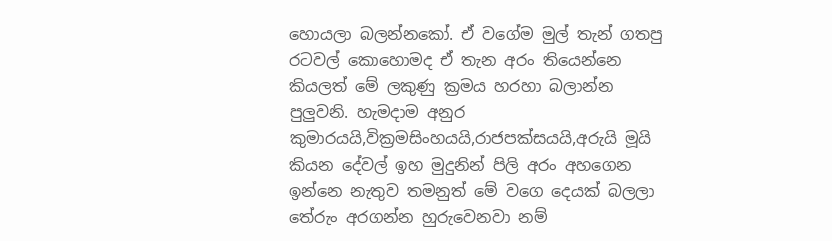හොයලා බලන්නකෝ. ඒ වගේම මුල් තැන් ගතපු රටවල් කොහොමද ඒ තැන අරං තියෙන්නෙ කියලත් මේ ලකුණු ක්‍රමය හරහා බලාන්න පුලුවනි. හැමදාම අනුර කුමාරයයි,වික්‍රමසිංහයයි,රාජපක්සයයි,අරුයි මූයි කියන දේවල් ඉහ මුදුනින් පිලි අරං අහගෙන ඉන්නෙ නැතුව තමනුත් මේ වගෙ දෙයක් බලලා තේරුං අරගන්න හුරුවෙනවා නම්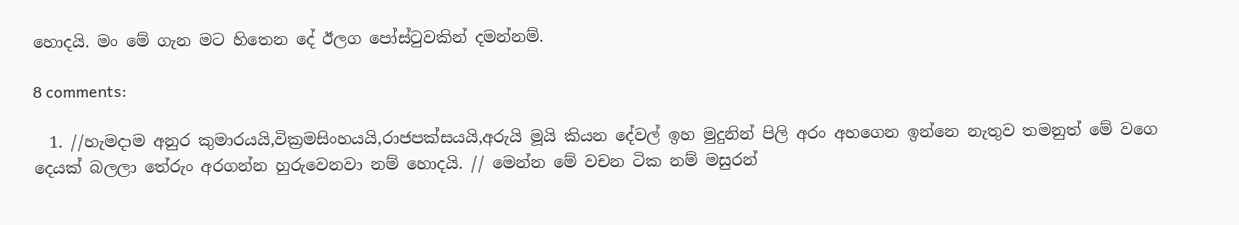හොදයි. මං මේ ගැන මට හිතෙන දේ ඊලග පෝස්ටුවකින් දමන්නම්.

8 comments:

  1. //හැමදාම අනුර කුමාරයයි,වික්‍රමසිංහයයි,රාජපක්සයයි,අරුයි මූයි කියන දේවල් ඉහ මුදුනින් පිලි අරං අහගෙන ඉන්නෙ නැතුව තමනුත් මේ වගෙ දෙයක් බලලා තේරුං අරගන්න හුරුවෙනවා නම් හොදයි. // මෙන්න මේ වචන ටික නම් මසුරන්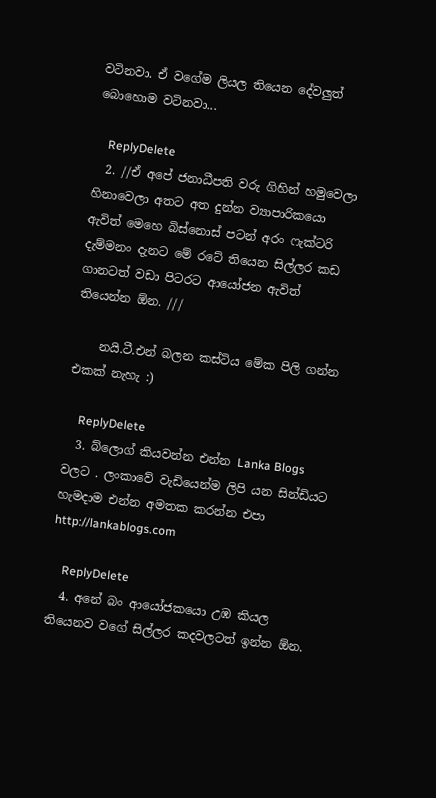වටිනවා. ඒ වගේම ලියල තියෙන දේවලුත් බොහොම වටිනවා...

    ReplyDelete
  2. //ඒ අපේ ජනාධීපති වරු ගිහින් හමුවෙලා හිනාවෙලා අතට අත දුන්න ව්‍යාපාරිකයො ඇවිත් මෙහෙ බිස්නොස් පටන් අරං ෆැක්ටරි දැම්මනං දැනට මේ රටේ තියෙන සිල්ලර කඩ ගානටත් වඩා පිටරට ආයෝජන ඇවිත් තියෙන්න ඕන. ///

    නයි.ටී.එන් බලන කස්ටිය මේක පිලි ගන්න එකක් නැහැ :)

    ReplyDelete
  3. බ්ලොග් කියවන්න එන්න Lanka Blogs වලට . ලංකාවේ වැඩියෙන්ම ලිපි යන සින්ඩියට හැමදාම එන්න අමතක කරන්න එපා http://lankablogs.com

    ReplyDelete
  4. අනේ බං ආයෝජකයො උඹ කියල තියෙනව වගේ සිල්ලර කදවලටත් ඉන්න ඕන.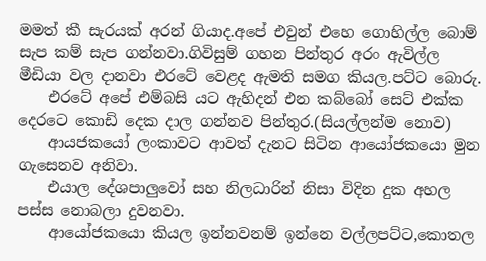මමත් කී සැරයක් අරන් ගියාද.අපේ එවුන් එහෙ ගොහිල්ල බොම් සැප කම් සැප ගන්නවා.ගිවිසුම් ගහන පින්තුර අරං ඇවිල්ල මීඩියා වල දානවා එරටේ වෙළද ඇමති සමග කියල.පට්ට බොරු.
    එරටේ අපේ එම්බසි යට ඇහිදන් එන කබ්බෝ සෙට් එක්ක දෙරටෙ කොඩි දෙක දාල ගන්නව පින්තුර.(සියල්ලන්ම නොව)
    ආයජකයෝ ලංකාවට ආවත් දැනට සිටින ආයෝජකයො මුන ගැසෙනව අනිවා.
    එයාල දේශපාලුවෝ සහ නිලධාරින් නිසා විදින දුක අහල පස්ස නොබලා දුවනවා.
    ආයෝජකයො කියල ඉන්නවනම් ඉන්නෙ වල්ලපට්ට,කොතල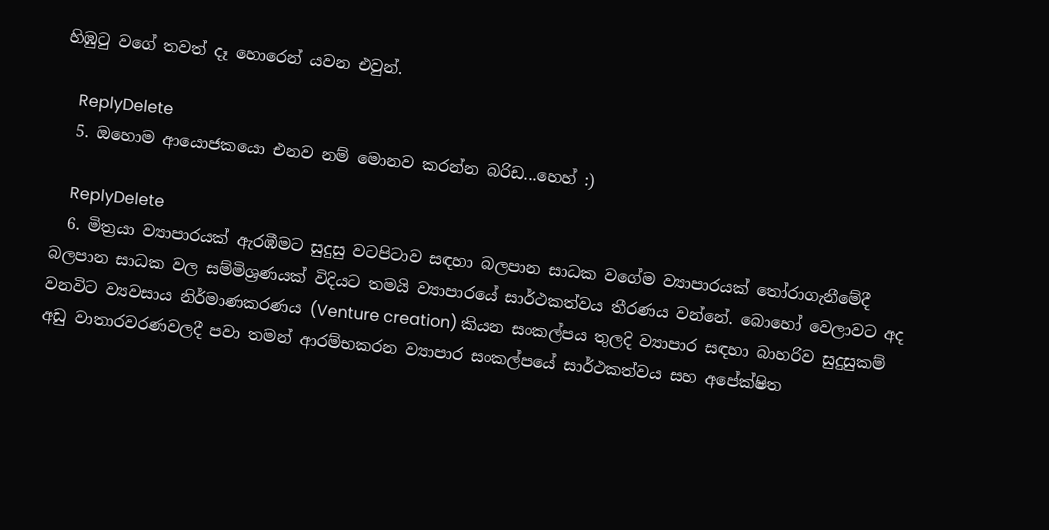හිඹුටු වගේ තවත් දෑ හොරෙන් යවන එවුන්.

    ReplyDelete
  5. ඔහොම ආයොජකයො එනව නම් මොනව කරන්න බරිඩ...හෙහ් :)

    ReplyDelete
  6. මිත්‍රයා ව්‍යාපාරයක් ඇරඹීමට සුදුසු වටපිටාව සඳහා බලපාන සාධක වගේම ව්‍යාපාරයක් තෝරාගැනීමේදී බලපාන සාධක වල සම්මිශ්‍රණයක් විදියට තමයි ව්‍යාපාරයේ සාර්ථකත්වය තීරණය වන්නේ. බොහෝ වෙලාවට අද වනවිට ව්‍යවසාය නිර්මාණකරණය (Venture creation) කියන සංකල්පය තුලදි ව්‍යාපාර සඳහා බාහරිව සුදුසුකම් අඩු වාතාරවරණවලදී පවා තමන් ආරම්භකරන ව්‍යාපාර සංකල්පයේ සාර්ථකත්වය සහ අපේක්ෂිත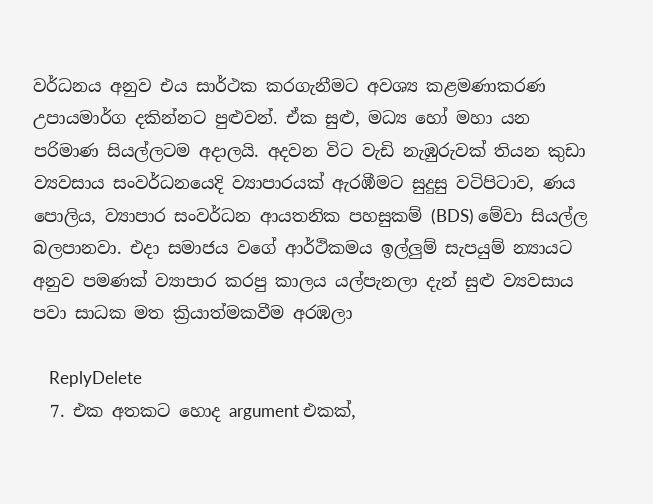වර්ධනය අනුව එය සාර්ථක කරගැනීමට අවශ්‍ය කළමණාකරණ උපායමාර්ග දකින්නට පුළුවන්. ඒක සුළු, මධ්‍ය හෝ මහා යන පරිමාණ සියල්ලටම අදාලයි. අදවන විට වැඩි නැඹුරුවක් තියන කුඩා ව්‍යවසාය සංවර්ධනයෙදි ව්‍යාපාරයක් ඇරඹීමට සුදුසු වටිපිටාව, ණය පොලිය, ව්‍යාපාර සංවර්ධන ආයතනික පහසුකම් (BDS) මේවා සියල්ල බලපානවා. එදා සමාජය වගේ ආර්ථිකමය ඉල්ලුම් සැපයුම් න්‍යායට අනුව පමණක් ව්‍යාපාර කරපු කාලය යල්පැනලා දැන් සුළු ව්‍යවසාය පවා සාධක මත ක්‍රියාත්මකවීම අරඹලා

    ReplyDelete
  7. එක අතකට හොද argument එකක්,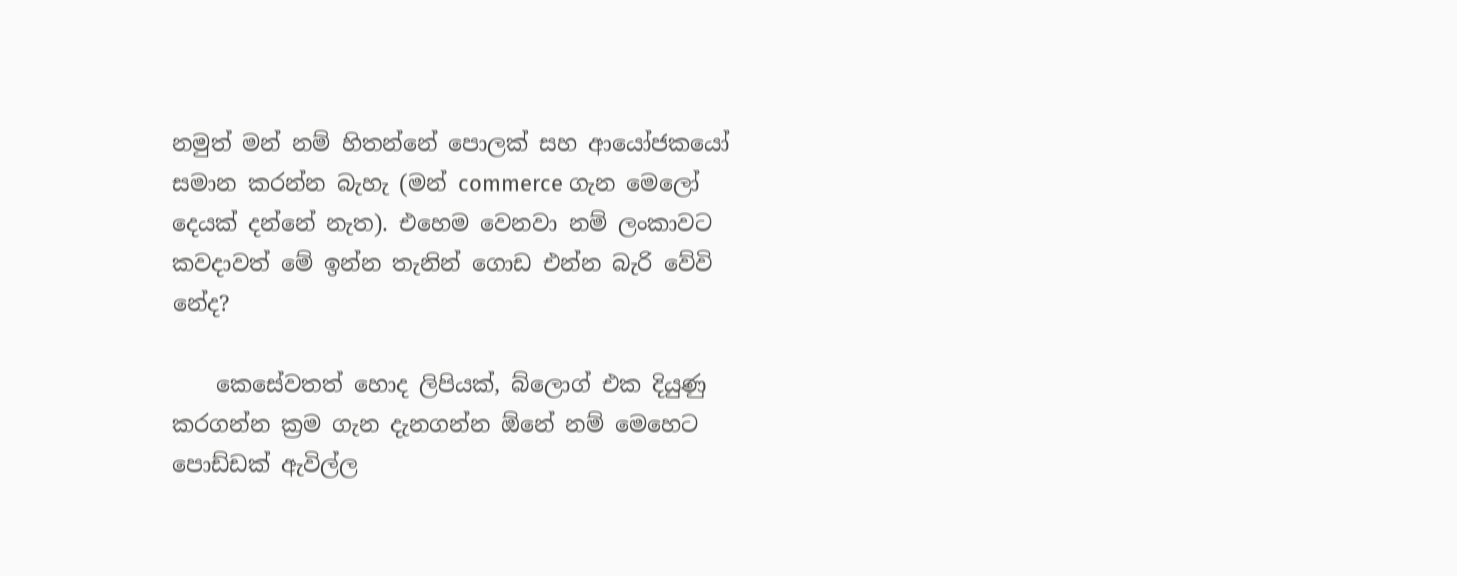නමුත් මන් නම් හිතන්නේ පොලක් සහ ආයෝජකයෝ සමාන කරන්න බැහැ (මන් commerce ගැන මෙලෝ දෙයක් දන්නේ නැත). එහෙම වෙනවා නම් ලංකාවට කවදාවත් මේ ඉන්න තැනින් ගොඩ එන්න බැරි වේවි නේද?

    කෙසේවතත් හොද ලිපියක්, බ්ලොග් එක දියුණු කරගන්න ක්‍රම ගැන දැනගන්න ඕනේ නම් මෙහෙට පොඩ්ඩක් ඇවිල්ල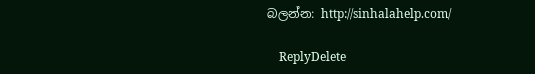බලන්න: http://sinhalahelp.com/

    ReplyDelete